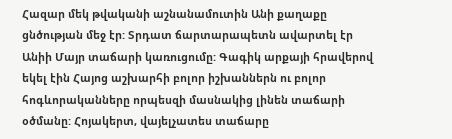Հազար մեկ թվականի աշնանամուտին Անի քաղաքը ցնծության մեջ էր: Տրդատ ճարտարապետն ավարտել էր Անիի Մայր տաճարի կառուցումը: Գագիկ արքայի հրավերով եկել էին Հայոց աշխարհի բոլոր իշխաններն ու բոլոր հոգևորականները որպեսզի մասնակից լինեն տաճարի օծմանը: Հոյակերտ, վայելչատես տաճարը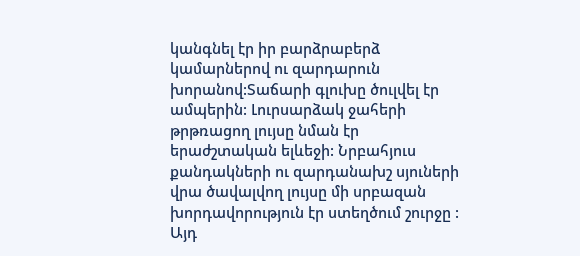կանգնել էր իր բարձրաբերձ կամարներով ու զարդարուն խորանով:Տաճարի գլուխը ծուլվել էր ամպերին: Լուրսարձակ ջահերի թրթռացող լույսը նման էր երաժշտական ելևեջի: Նրբահյուս քանդակների ու զարդանախշ սյուների վրա ծավալվող լույսը մի սրբազան խորդավորություն էր ստեղծում շուրջը : Այդ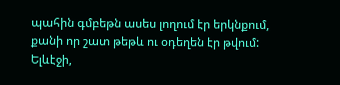պահին գմբեթն ասես լողում էր երկնքում, քանի որ շատ թեթև ու օդեղեն էր թվում:
Ելևէջի,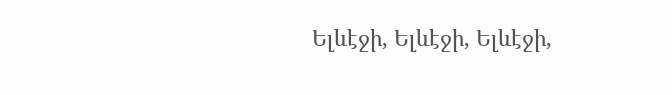Ելևէջի, Ելևէջի, Ելևէջի,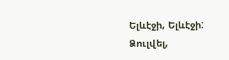Ելևէջի, Ելևէջի:
Ձուլվել,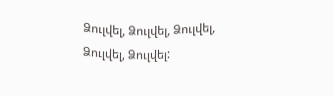Ձուլվել, Ձուլվել, Ձուլվել, Ձուլվել, Ձուլվել: